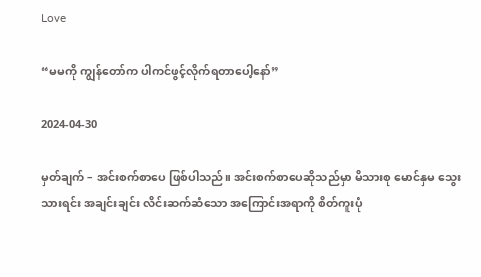Love

“မမကို ကျွန်တော်က ပါကင်ဖွင့်လိုက်ရတာပေါ့နော်”

2024-04-30

မှတ်ချက် – အင်းစက်စာပေ ဖြစ်ပါသည်။ အင်းစက်စာပေဆိုသည်မှာ မိသားစု မောင်နှမ သွေးသားရင်း အချင်းချင်း လိင်းဆက်ဆံသော အကြောင်းအရာကို စိတ်ကူးပုံ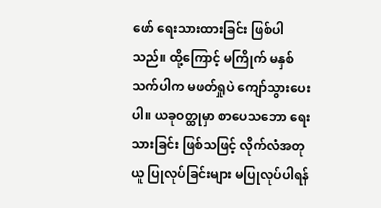ဖော် ရေးသားထားခြင်း ဖြစ်ပါသည်။ ထို့ကြောင့် မကြိုက် မနှစ်သက်ပါက မဖတ်ရှုပဲ ကျော်သွားပေးပါ။ ယခုဝတ္ထုမှာ စာပေသဘော ရေးသားခြင်း ဖြစ်သဖြင့် လိုက်လံအတုယူ ပြုလုပ်ခြင်းများ မပြုလုပ်ပါရန်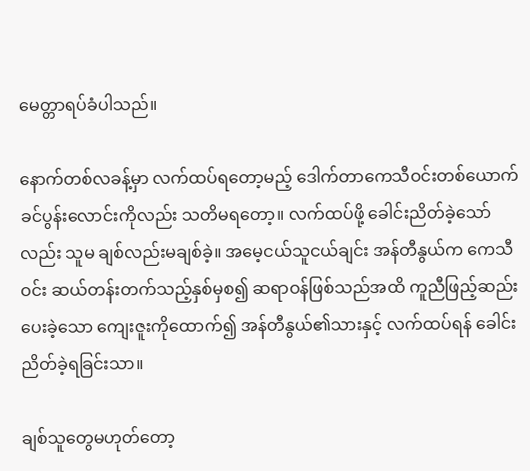မေတ္တာရပ်ခံပါသည်။

နောက်တစ်လခန့်မှာ လက်ထပ်ရတော့မည့် ဒေါက်တာကေသီဝင်းတစ်ယောက် ခင်ပွန်းလောင်းကိုလည်း သတိမရတော့။ လက်ထပ်ဖို့ ခေါင်းညိတ်ခဲ့သော်လည်း သူမ ချစ်လည်းမချစ်ခဲ့။ အမေ့ငယ်သူငယ်ချင်း အန်တီနွယ်က ကေသီဝင်း ဆယ်တန်းတက်သည့်နှစ်မှစ၍ ဆရာဝန်ဖြစ်သည်အထိ ကူညီဖြည့်ဆည်းပေးခဲ့သော ကျေးဇူးကိုထောက်၍ အန်တီနွယ်၏သားနှင့် လက်ထပ်ရန် ခေါင်းညိတ်ခဲ့ရခြင်းသာ။

ချစ်သူတွေမဟုတ်တော့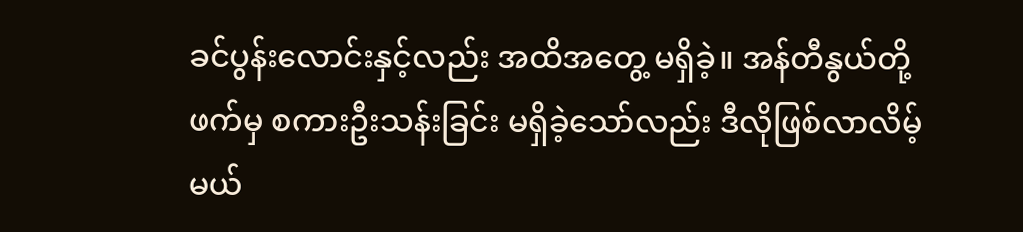ခင်ပွန်းလောင်းနှင့်လည်း အထိအတွေ့ မရှိခဲ့။ အန်တီနွယ်တို့ဖက်မှ စကားဦးသန်းခြင်း မရှိခဲ့သော်လည်း ဒီလိုဖြစ်လာလိမ့်မယ်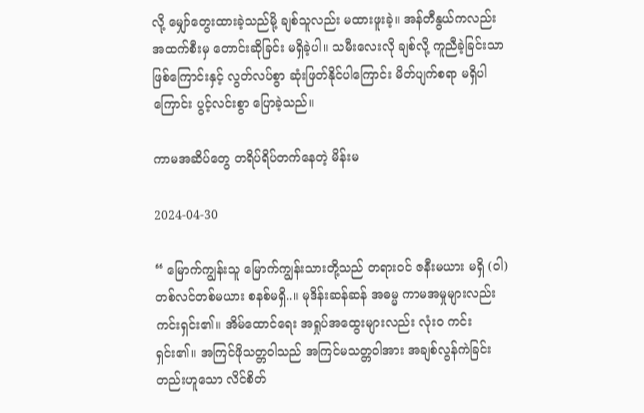လို့ မျှော်တွေးထားခဲ့သည်မို့ ချစ်သူလည်း မထားဖူးခဲ့။ အန်တီနွယ်ကလည်း အထက်စီးမှ တောင်းဆိုခြင်း မရှိခဲ့ပါ။ သမီးလေးလို ချစ်လို့ ကူညီခဲ့ခြင်းသာဖြစ်ကြောင်းနှင့် လွတ်လပ်စွာ ဆုံးဖြတ်နိုင်ပါကြောင်း မိတ်ပျက်စရာ မရှိပါကြောင်း ပွင့်လင်းစွာ ပြောခဲ့သည်။

ကာမအဆိပ်တွေ တရိပ်ရိပ်တက်နေတဲ့ မိန်းမ

2024-04-30

“ မြောက်ကျွန်းသူ မြောက်ကျွန်းသားတို့သည် တရားဝင် ဇနီးမယား မရှိ (ဝါ) တစ်လင်တစ်မယား စနစ်မရှိ..။ မုဒိန်းဆန်ဆန် အဓမ္မ ကာမအမှုများလည်း ကင်းရှင်း၏။ အိမ်ထောင်ရေး အရှုပ်အထွေးများလည်း လုံးဝ ကင်းရှင်း၏။ အကြင်ဖိုသတ္တဝါသည် အကြင်မသတ္တဝါအား အချစ်လွန်ကဲခြင်း တည်းဟူသော လိင်စိတ်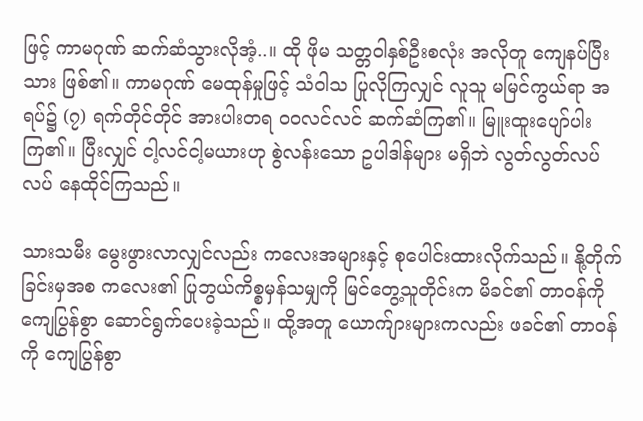ဖြင့် ကာမဂုဏ် ဆက်ဆံသွားလိုအံ့..။ ထို ဖိုမ သတ္တဝါနှစ်ဦးစလုံး အလိုတူ ကျေနပ်ပြီးသား ဖြစ်၏။ ကာမဂုဏ် မေထုန်မှုဖြင့် သံဝါသ ပြုလိုကြလျှင် လူသူ မမြင်ကွယ်ရာ အရပ်၌ (၇) ရက်တိုင်တိုင် အားပါးတရ ဝဝလင်လင် ဆက်ဆံကြ၏။ မြူးထူးပျော်ပါးကြ၏။ ပြီးလျှင် ငါ့လင်ငါ့မယားဟု စွဲလန်းသော ဥပါဒါန်များ မရှိဘဲ လွတ်လွတ်လပ်လပ် နေထိုင်ကြသည်။

သားသမီး မွေးဖွားလာလျှင်လည်း ကလေးအများနှင့် စုပေါင်းထားလိုက်သည်။ နို့တိုက်ခြင်းမှအစ ကလေး၏ ပြုဘွယ်ကိစ္စမှန်သမျှကို မြင်တွေ့သူတိုင်းက မိခင်၏ တာဝန်ကို ကျေပြွန်စွာ ဆောင်ရွက်ပေးခဲ့သည်။ ထို့အတူ ယောက်ျားများကလည်း ဖခင်၏ တာဝန်ကို ကျေပြွန်စွာ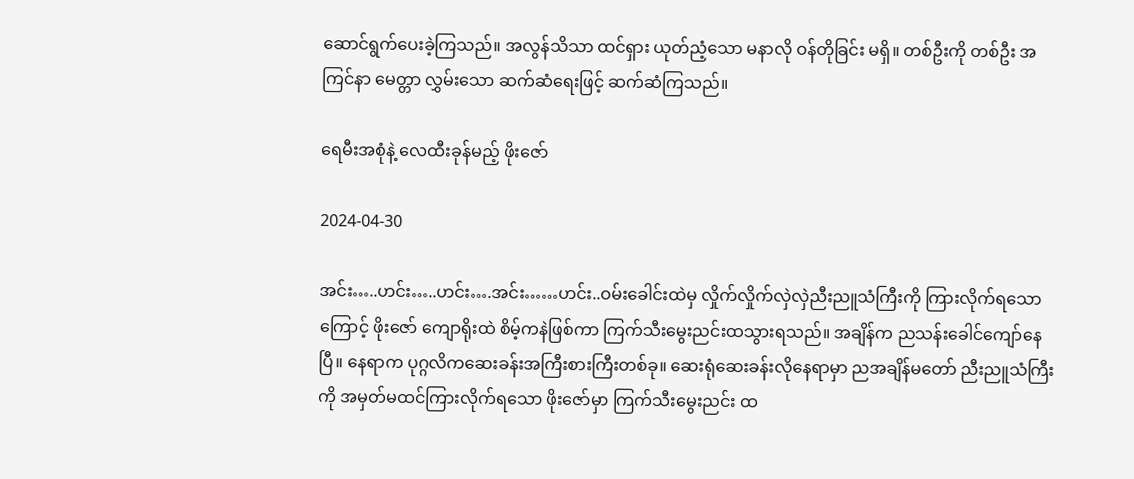ဆောင်ရွက်ပေးခဲ့ကြသည်။ အလွန်သိသာ ထင်ရှား ယုတ်ညံ့သော မနာလို ဝန်တိုခြင်း မရှိ။ တစ်ဦးကို တစ်ဦး အကြင်နာ မေတ္တာ လွှမ်းသော ဆက်ဆံရေးဖြင့် ဆက်ဆံကြသည်။

ရေမီးအစုံနဲ့ လေထီးခုန်မည့် ဖိုးဇော်

2024-04-30

အင်း…..ဟင်း…..ဟင်း….အင်း……ဟင်း..ဝမ်းခေါင်းထဲမှ လှိုက်လှိုက်လှဲလှဲညီးညူသံကြီးကို ကြားလိုက်ရသောကြောင့် ဖိုးဇော် ကျောရိုးထဲ စိမ့်ကနဲဖြစ်ကာ ကြက်သီးမွေးညင်းထသွားရသည်။ အချိန်က ညသန်းခေါင်ကျော်နေပြီ။ နေရာက ပုဂ္ဂလိကဆေးခန်းအကြီးစားကြီးတစ်ခု။ ဆေးရုံဆေးခန်းလိုနေရာမှာ ညအချိန်မတော် ညီးညူသံကြီးကို အမှတ်မထင်ကြားလိုက်ရသော ဖိုးဇော်မှာ ကြက်သီးမွေးညင်း ထ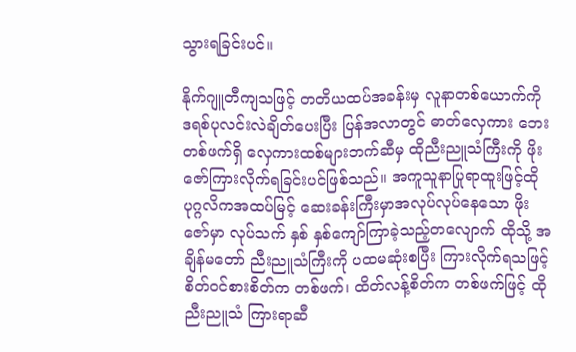သွားရခြင်းပင်။

နိုက်ဂျူတီကျသဖြင့် တတိယထပ်အခန်းမှ လူနာတစ်ယောက်ကို ဒရစ်ပုလင်းလဲချိတ်ပေးပြီး ပြန်အလာတွင် ဓာတ်လှေကား ဘေးတစ်ဖက်ရှိ လှေကားထစ်များဘက်ဆီမှ ထိုညီးညူသံကြီးကို ဖိုးဇော်ကြားလိုက်ရခြင်းပင်ဖြစ်သည်။ အကူသူနာပြုရာထူးဖြင့်ထိုပုဂ္ဂလိကအထပ်မြင့် ဆေးခန်းကြီးမှာအလုပ်လုပ်နေသော ဖိုးဇော်မှာ လုပ်သက် နှစ် နှစ်ကျော်ကြာခဲ့သည့်တလျောက် ထိုသို့ အချိန်မတော် ညီးညူသံကြီးကို ပထမဆုံးစပြီး ကြားလိုက်ရသဖြင့် စိတ်ဝင်စားစိတ်က တစ်ဖက်၊ ထိတ်လန့်စိတ်က တစ်ဖက်ဖြင့် ထိုညီးညူသံ ကြားရာဆီ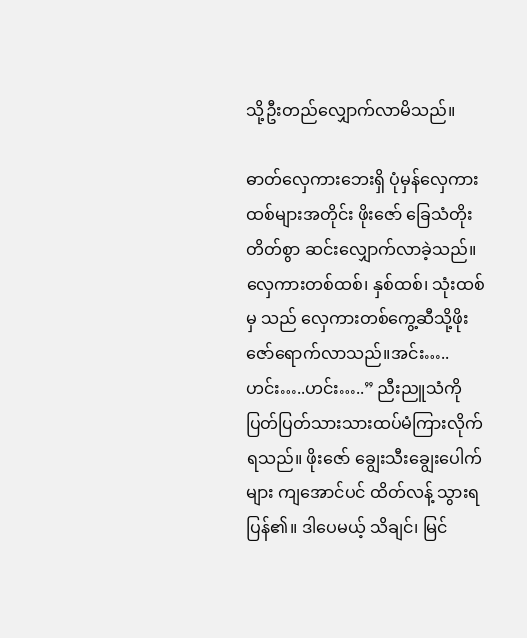သို့ဦးတည်လျှောက်လာမိသည်။

ဓာတ်လှေကားဘေးရှိ ပုံမှန်လှေကားထစ်များအတိုင်း ဖိုးဇော် ခြေသံတိုးတိတ်စွာ ဆင်းလျှောက်လာခဲ့သည်။ လှေကားတစ်ထစ်၊ နှစ်ထစ်၊ သုံးထစ်မှ သည် လှေကားတစ်ကွေ့ဆီသို့ဖိုးဇော်ရောက်လာသည်။အင်း…..ဟင်း…..ဟင်း…..” ညီးညူသံကို ပြတ်ပြတ်သားသားထပ်မံကြားလိုက်ရသည်။ ဖိုးဇော် ချွေးသီးချွေးပေါက်များ ကျအောင်ပင် ထိတ်လန့် သွားရပြန်၏။ ဒါပေမယ့် သိချင်၊ မြင်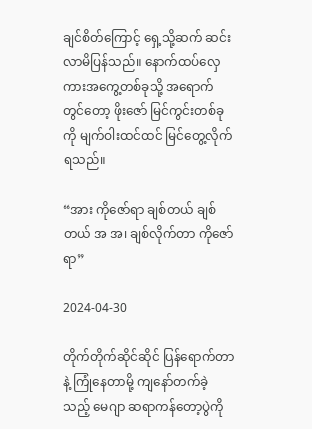ချင်စိတ်ကြောင့် ရှေ့သို့ဆက် ဆင်း လာမိပြန်သည်။ နောက်ထပ်လှေကားအကွေ့တစ်ခုသို့ အရောက်တွင်တော့ ဖိုးဇော် မြင်ကွင်းတစ်ခုကို မျက်ဝါးထင်ထင် မြင်တွေ့လိုက်ရသည်။

“အား ကိုဇော်ရာ ချစ်တယ် ချစ်တယ် အ အ၊ ချစ်လိုက်တာ ကိုဇော်ရာ”

2024-04-30

တိုက်တိုက်ဆိုင်ဆိုင် ပြန်ရောက်တာနဲ့ ကြုံနေတာမို့ ကျနော်တက်ခဲ့သည့် မေဂျာ ဆရာကန်တော့ပွဲကို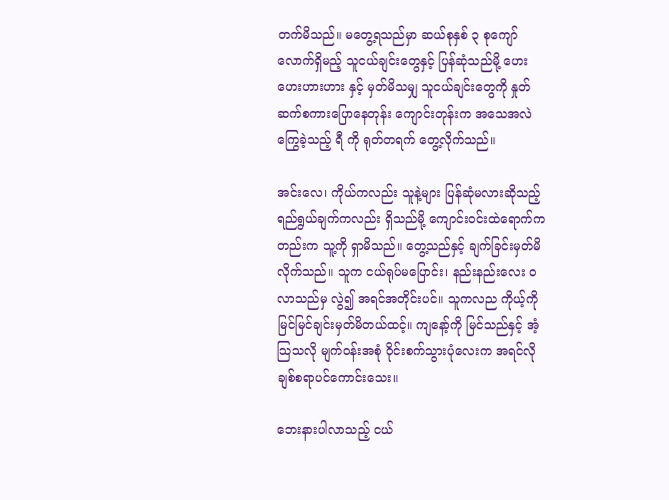တက်မိသည်။ မတွေ့ရသည်မှာ ဆယ်စုနှစ် ၃ စုကျော်လောက်ရှိမည့် သူငယ်ချင်းတွေနှင့် ပြန်ဆုံသည်မို့ ဟေးဟေးဟားဟား နှင့် မှတ်မိသမျှ သူငယ်ချင်းတွေကို နှုတ်ဆက်စကားပြောနေတုန်း ကျောင်းတုန်းက အသေအလဲ ကြွေခဲ့သည့် ရီ ကို ရုတ်တရက် တွေ့လိုက်သည်။

အင်းလေ၊ ကိုယ်ကလည်း သူနဲ့များ ပြန်ဆုံမလားဆိုသည့် ရည်ရွယ်ချက်ကလည်း ရှိသည်မို့ ကျောင်းဝင်းထဲရောက်ကတည်းက သူ့ကို ရှာမိသည်။ တွေ့သည်နှင့် ချက်ခြင်းမှတ်မိလိုက်သည်။ သူက ငယ်ရုပ်မပြောင်း၊ နည်းနည်းလေး ဝလာသည်မှ လွဲ၍ အရင်အတိုင်းပင်။ သူကလည ကိုယ့်ကို မြင်မြင်ချင်းမှတ်မိတယ်ထင့်။ ကျနော့်ကို မြင်သည်နှင့် အံ့သြသလို မျက်ဝန်းအစုံ ဝိုင်းစက်သွားပုံလေးက အရင်လို ချစ်စရာပင်ကောင်းသေး။

ဘေးနားပါလာသည့် ငယ်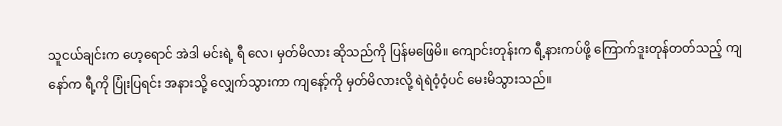သူငယ်ချင်းက ဟေ့ရောင် အဲဒါ မင်းရဲ့ ရီ လေ၊ မှတ်မိလား ဆိုသည်ကို ပြန်မဖြေမိ။ ကျောင်းတုန်းက ရီ့နားကပ်ဖို့ ကြောက်ဒူးတုန်တတ်သည့် ကျနော်က ရီ့ကို ပြုံးပြရင်း အနားသို့ လျှေက်သွားကာ ကျနော့်ကို မှတ်မိလားလို့ ရဲရဲဝံ့ဝံ့ပင် မေးမိသွားသည်။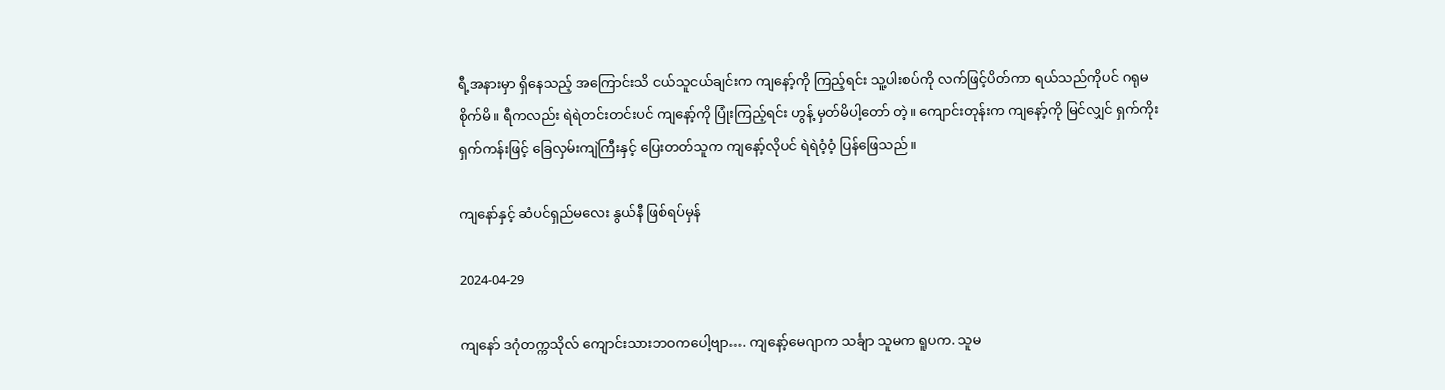ရီ့အနားမှာ ရှိနေသည့် အကြောင်းသိ ငယ်သူငယ်ချင်းက ကျနော့်ကို ကြည့်ရင်း သူ့ပါးစပ်ကို လက်ဖြင့်ပိတ်ကာ ရယ်သည်ကိုပင် ဂရုမစိုက်မိ။ ရီကလည်း ရဲရဲတင်းတင်းပင် ကျနော့်ကို ပြုံးကြည့်ရင်း ဟွန့် မှတ်မိပါ့တော် တဲ့။ ကျောင်းတုန်းက ကျနော့်ကို မြင်လျှင် ရှက်ကိုးရှက်ကန်းဖြင့် ခြေလှမ်းကျဲကြီးနှင့် ပြေးတတ်သူက ကျနော့်လိုပင် ရဲရဲဝံ့ဝံ့ ပြန်ဖြေသည်။

ကျနော်နှင့် ဆံပင်ရှည်မလေး နွယ်နီ ဖြစ်ရပ်မှန်

2024-04-29

ကျနော် ဒဂုံတက္ကသိုလ် ကျောင်းသားဘဝကပေါ့ဗျာ…. ကျနော့်မေဂျာက သင်္ချာ သူမက ရူပက. သူမ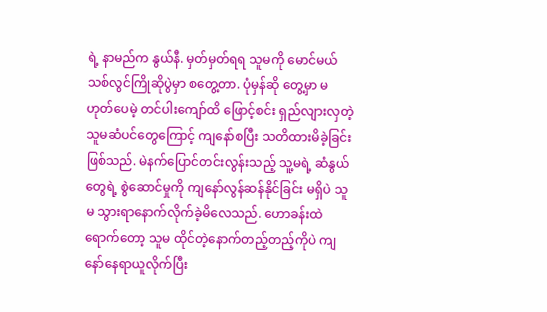ရဲ့ နာမည်က နွယ်နီ. မှတ်မှတ်ရရ သူမကို မောင်မယ်သစ်လွင်ကြိုဆိုပွဲမှာ စတွေ့တာ. ပုံမှန်ဆို တွေ့မှာ မဟုတ်ပေမဲ့ တင်ပါးကျော်ထိ ဖြောင့်စင်း ရှည်လျားလှတဲ့ သူမဆံပင်တွေကြောင့် ကျနော်စပြီး သတိထားမိခဲ့ခြင်းဖြစ်သည်. မဲနက်ပြောင်တင်းလွန်းသည့် သူ့မရဲ့ ဆံနွယ်တွေရဲ့ စွဲဆောင်မှုကို ကျနော်လွန်ဆန်နိုင်ခြင်း မရှိပဲ သူမ သွားရာနောက်လိုက်ခဲ့မိလေသည်. ဟောခန်းထဲရောက်တော့ သူမ ထိုင်တဲ့နောက်တည့်တည့်ကိုပဲ ကျနော်နေရာယူလိုက်ပြီး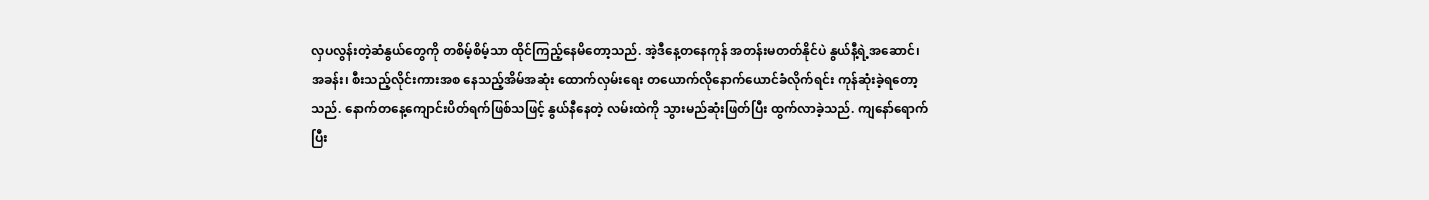လှပလွန်းတဲ့ဆံနွယ်တွေကို တစိမ့်စိမ့်သာ ထိုင်ကြည့်နေမိတော့သည်. အဲ့ဒီနေ့တနေကုန် အတန်းမတတ်နိုင်ပဲ နွယ်နီ့ရဲ့အဆောင်၊ အခန်း၊ စီးသည့်လိုင်းကားအစ နေသည့်အိမ်အဆုံး ထောက်လှမ်းရေး တယောက်လိုနောက်ယောင်ခံလိုက်ရင်း ကုန်ဆုံးခဲ့ရတော့သည်. နောက်တနေ့ကျောင်းပိတ်ရက်ဖြစ်သဖြင့် နွယ်နီနေတဲ့ လမ်းထဲကို သွားမည်ဆုံးဖြတ်ပြီး ထွက်လာခဲ့သည်. ကျနော်ရောက်ပြီး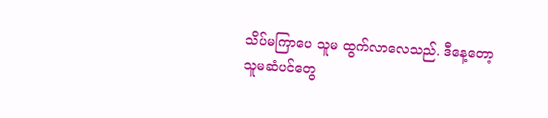သိပ်မကြာပေ သူမ ထွက်လာလေသည်. ဒီနေ့တော့ သူမဆံပင်တွေ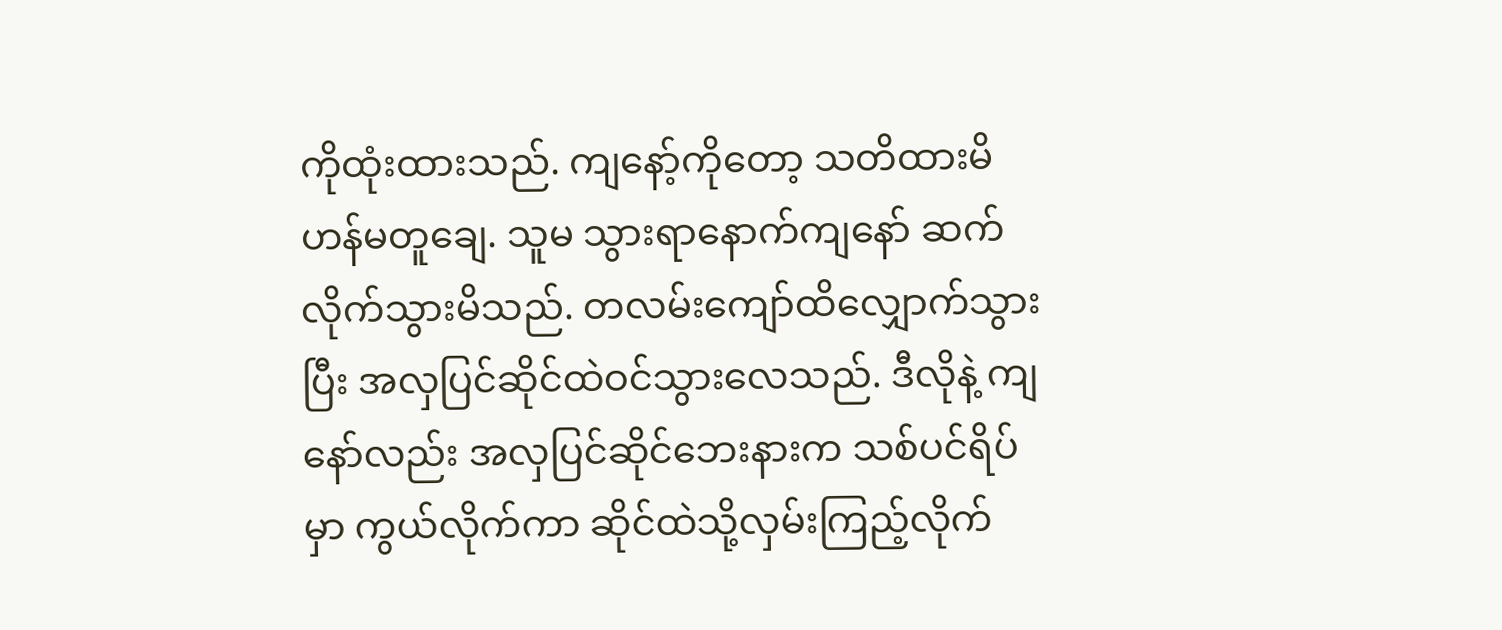ကိုထုံးထားသည်. ကျနော့်ကိုတော့ သတိထားမိဟန်မတူချေ. သူမ သွားရာနောက်ကျနော် ဆက်လိုက်သွားမိသည်. တလမ်းကျော်ထိလျှောက်သွားပြီး အလှပြင်ဆိုင်ထဲဝင်သွားလေသည်. ဒီလိုနဲ့ ကျနော်လည်း အလှပြင်ဆိုင်ဘေးနားက သစ်ပင်ရိပ်မှာ ကွယ်လိုက်ကာ ဆိုင်ထဲသို့လှမ်းကြည့်လိုက်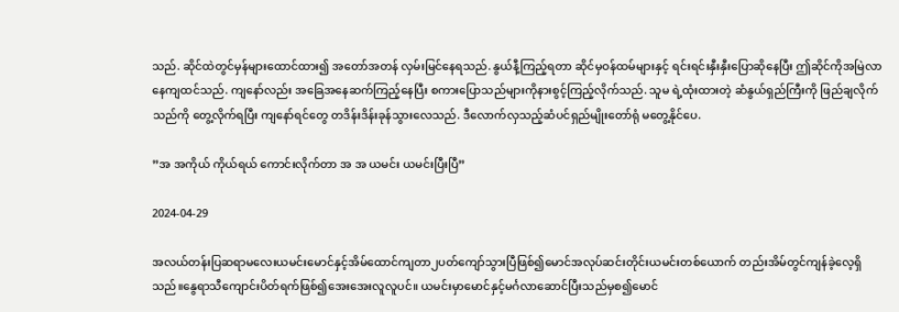သည်. ဆိုင်ထဲတွင်မှန်များထောင်ထား၍ အတော်အတန် လှမ်းမြင်နေရသည်. နွယ်နီ့ကြည့်ရတာ ဆိုင်မှဝန်ထမ်များနှင့် ရင်းရင်းနှီးနှီးပြောဆိုနေပြီး ဤဆိုင်ကိုအမြဲလာနေကျထင်သည်. ကျနော်လည်း အခြေအနေဆက်ကြည့်နေပြီး စကားပြောသည်များကိုနားစွင့်ကြည့်လိုက်သည်. သူမ ရဲ့ထုံးထားတဲ့ ဆံနွယ်ရှည်ကြီးကို ဖြည်ချလိုက်သည်ကို တွေ့လိုက်ရပြီး ကျနော်ရင်တွေ တဒိန်းဒိန်းခုန်သွားလေသည်. ဒီလောက်လှသည့်ဆံပင်ရှည်မျိုးတော်ရုံ မတွေ့နိုင်ပေ.

”အ အကိုယ် ကိုယ်ရယ် ကောင်းလိုက်တာ အ အ ယမင်း ယမင်းပြီးပြီ”

2024-04-29

အလယ်တန်းပြဆရာမလေးယမင်းမောင်နှင့်အိမ်ထောင်ကျတာ၂ပတ်ကျော်သွားပြီဖြစ်၍မောင်အလုပ်ဆင်းတိုင်းယမင်းတစ်ယောက် တည်းအိမ်တွင်ကျန်ခဲ့လေ့ရှိသည်။နွေရာသီကျောင်းပိတ်ရက်ဖြစ်၍အေးအေးလူလူပင်။ ယမင်းမှာမောင်နှင့်မင်္ဂလာဆောင်ပြီးသည်မှစ၍မောင်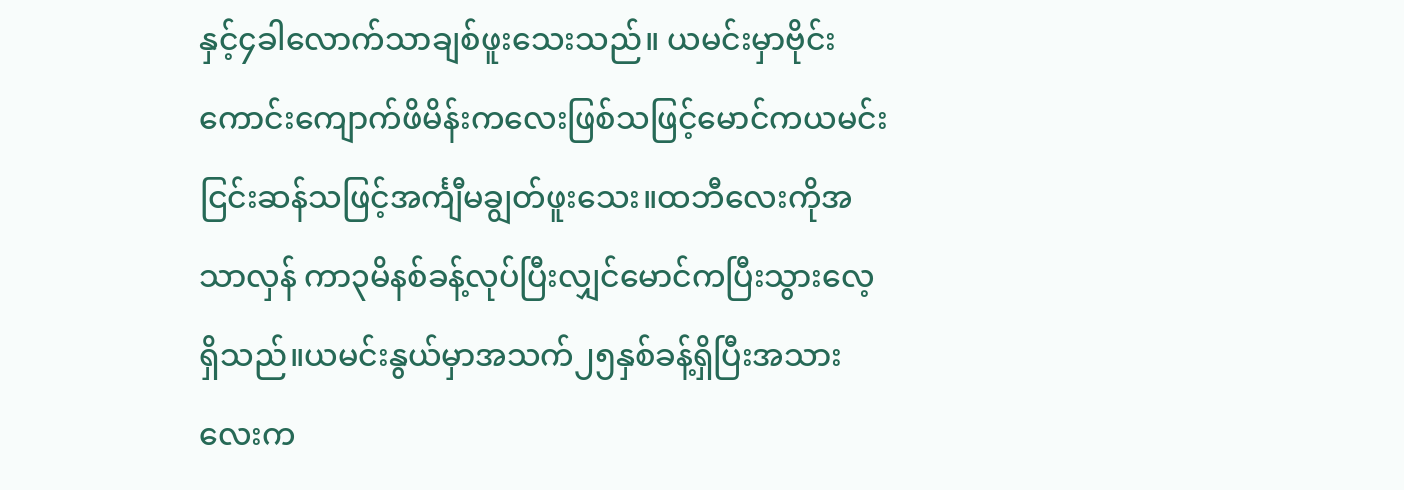နှင့်၄ခါလောက်သာချစ်ဖူးသေးသည်။ ယမင်းမှာဗိုင်းကောင်းကျောက်ဖိမိန်းကလေးဖြစ်သဖြင့်မောင်ကယမင်းငြင်းဆန်သဖြင့်အင်္ကျီမချွတ်ဖူးသေး။ထဘီလေးကိုအသာလှန် ကာ၃မိနစ်ခန့်လုပ်ပြီးလျှင်မောင်ကပြီးသွားလေ့ရှိသည်။ယမင်းနွယ်မှာအသက်၂၅နှစ်ခန့်ရှိပြီးအသားလေးက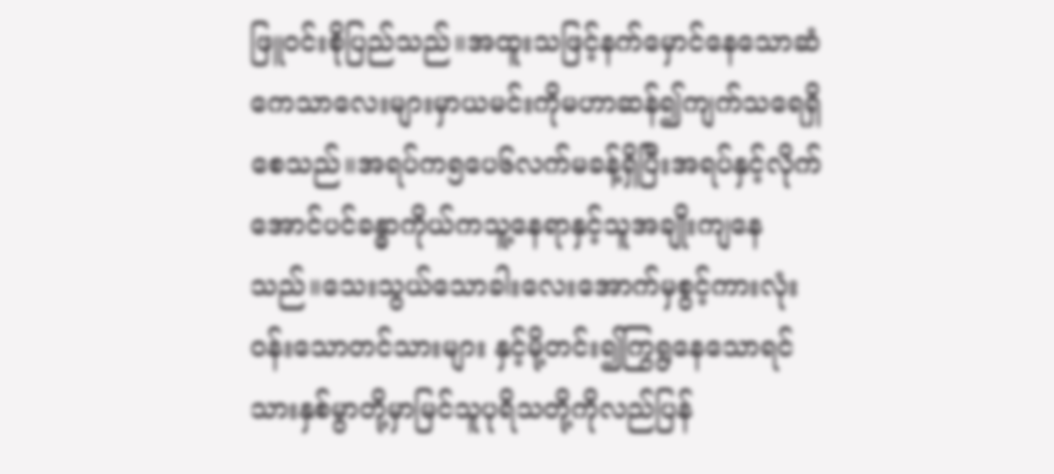ဖြူဝင်းစိုပြည်သည်။အထူးသဖြင့်နက်မှောင်နေသောဆံကေသာလေးများမှာယမင်းကိုမဟာဆန်၍ကျက်သရေရှိစေသည်။အရပ်က၅ပေ၆လက်မခန့်ရှိပြီးအရပ်နှင့်လိုက်အောင်ပင်ခန္ဓာကိုယ်ကသူ့နေရာနှင့်သူအချိုးကျနေသည်။သေးသွယ်သောခါးလေးအောက်မှစွင့်ကားလုံးဝန်းသောတင်သားများ နှင့်မို့တင်း၍ကြွရွနေသောရင်သားနှစ်မွာတို့မှာမြင်သူပုရိသတို့ကိုလည်ပြန်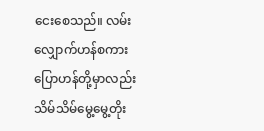ငေးစေသည်။ လမ်းလျှောက်ဟန်စကားပြောဟန်တို့မှာလည်းသိမ်သိမ်မွေ့မွေ့တိုး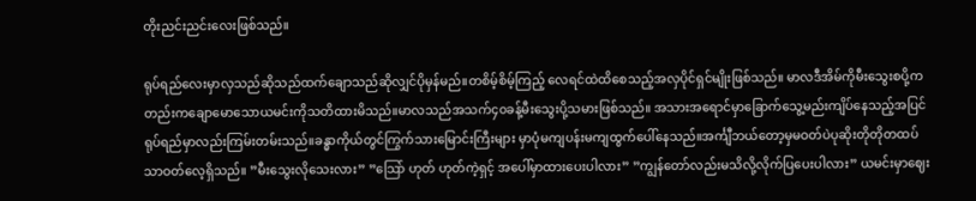တိုးညင်းညင်းလေးဖြစ်သည်။

ရုပ်ရည်လေးမှာလှသည်ဆိုသည်ထက်ချောသည်ဆိုလျှင်ပိုမှန်မည်။တစိမ့်စိမ့်ကြည့် လေရင်ထဲထိစေသည့်အလှပိုင်ရှင်မျိုးဖြစ်သည်။ မာလဒီအိမ်ကိုမီးသွေးစပို့ကတည်းကချောမောသောယမင်းကိုသတိထားမိသည်။မာလသည်အသက်၄၀ခန့်မီးသွေးပို့သမားဖြစ်သည်။ အသားအရောင်မှာခြောက်သွေ့မည်းကျိပ်နေသည့်အပြင်ရုပ်ရည်မှာလည်းကြမ်းတမ်းသည်။ခန္ဓာကိုယ်တွင်ကြွက်သားမြောင်းကြီးများ မှာပုံမကျပန်းမကျထွက်ပေါ်နေသည်။အင်္ကျီဘယ်တော့မှမဝတ်ပဲပုဆိုးတိုတိုတထပ်သာဝတ်လေ့ရှိသည်။ ”မီးသွေးလိုသေးလား” ”သြော် ဟုတ် ဟုတ်ကဲ့ရှင့် အပေါ်မှာထားပေးပါလား” ”ကျွန်တော်လည်းမသိလို့လိုက်ပြပေးပါလား” ယမင်းမှာဈေး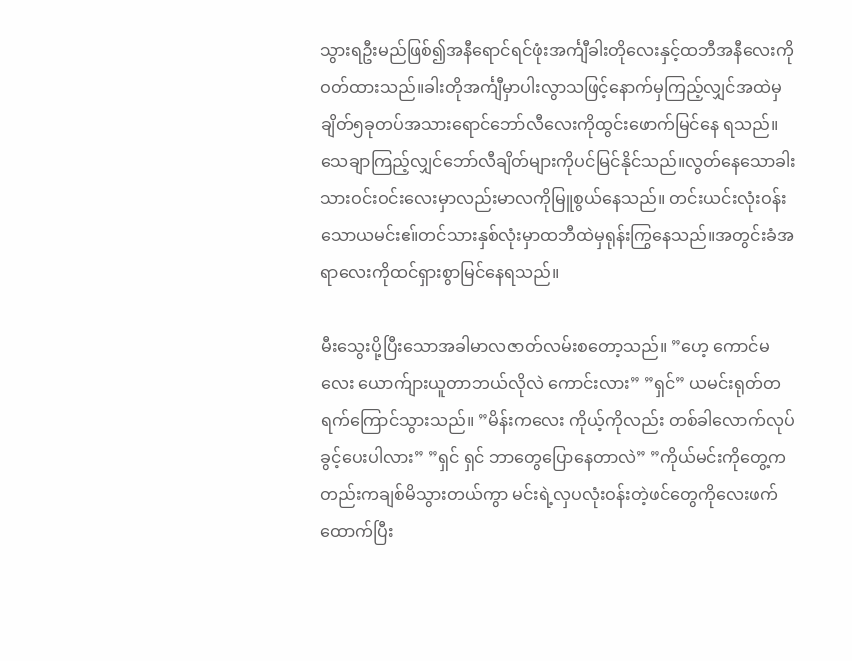သွားရဦးမည်ဖြစ်၍အနီရောင်ရင်ဖုံးအင်္ကျီခါးတိုလေးနှင့်ထဘီအနီလေးကို ဝတ်ထားသည်။ခါးတိုအင်္ကျီမှာပါးလွာသဖြင့်နောက်မှကြည့်လျှင်အထဲမှချိတ်၅ခုတပ်အသားရောင်ဘော်လီလေးကိုထွင်းဖောက်မြင်နေ ရသည်။သေချာကြည့်လျှင်ဘော်လီချိတ်များကိုပင်မြင်နိုင်သည်။လွတ်နေသောခါးသားဝင်းဝင်းလေးမှာလည်းမာလကိုမြူစွယ်နေသည်။ တင်းယင်းလုံးဝန်းသောယမင်းဧ။်တင်သားနှစ်လုံးမှာထဘီထဲမှရုန်းကြွနေသည်။အတွင်းခံအရာလေးကိုထင်ရှားစွာမြင်နေရသည်။

မီးသွေးပို့ပြီးသောအခါမာလဇာတ်လမ်းစတော့သည်။ ”ဟေ့ ကောင်မလေး ယောက်ျားယူတာဘယ်လိုလဲ ကောင်းလား” ”ရှင်” ယမင်းရုတ်တရက်ကြောင်သွားသည်။ ”မိန်းကလေး ကိုယ့်ကိုလည်း တစ်ခါလောက်လုပ်ခွင့်ပေးပါလား” ”ရှင် ရှင် ဘာတွေပြောနေတာလဲ” ”ကိုယ်မင်းကိုတွေ့ကတည်းကချစ်မိသွားတယ်ကွာ မင်းရဲ့လှပလုံးဝန်းတဲ့ဖင်တွေကိုလေးဖက် ထောက်ပြီး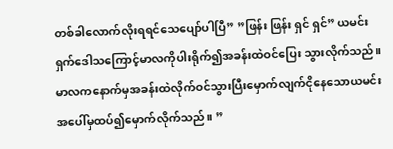တစ်ခါလောက်လိုးရရင်သေပျော်ပါပြီ” ”ဖြန်း ဖြန်း ရှင် ရှင်” ယမင်းရှက်ဒေါသကြောင့်မာလကိုပါးရိုက်၍အခန်းထဲဝင်ပြေး သွားလိုက်သည်။မာလကနောက်မှအခန်းထဲလိုက်ဝင်သွားပြီးမှောက်လျက်ငိုနေသောယမင်းအပေါ်မှထပ်၍မှောက်လိုက်သည်။ ”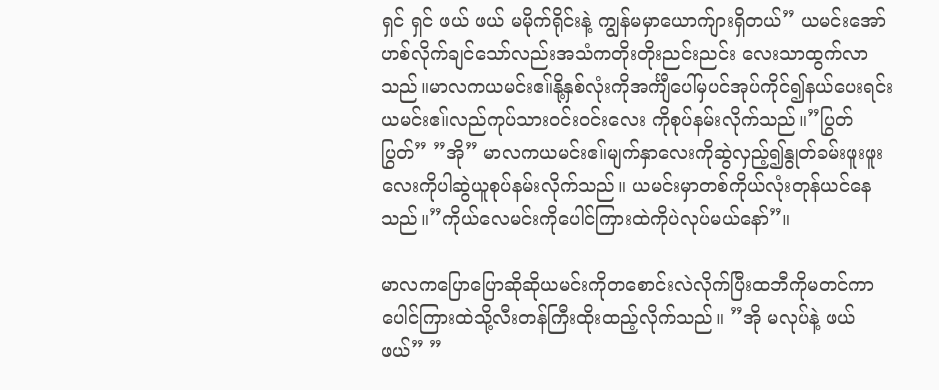ရှင် ရှင် ဖယ် ဖယ် မမိုက်ရိုင်းနဲ့ ကျွန်မမှာယောက်ျားရှိတယ်” ယမင်းအော်ဟစ်လိုက်ချင်သော်လည်းအသံကတိုးတိုးညင်းညင်း လေးသာထွက်လာသည်။မာလကယမင်းဧ။်နို့နှစ်လုံးကိုအင်္ကျီပေါ်မှပင်အုပ်ကိုင်၍နယ်ပေးရင်းယမင်းဧ။်လည်ကုပ်သားဝင်းဝင်းလေး ကိုစုပ်နမ်းလိုက်သည်။”ပြွတ် ပြွတ်” ”အို” မာလကယမင်းဧ။်မျက်နှာလေးကိုဆွဲလှည့်၍နွုတ်ခမ်းဖူးဖူးလေးကိုပါဆွဲယူစုပ်နမ်းလိုက်သည်။ ယမင်းမှာတစ်ကိုယ်လုံးတုန်ယင်နေသည်။”ကိုယ်လေမင်းကိုပေါင်ကြားထဲကိုပဲလုပ်မယ်နော်”။

မာလကပြောပြောဆိုဆိုယမင်းကိုတစောင်းလဲလိုက်ပြီးထဘီကိုမတင်ကာပေါင်ကြားထဲသို့လီးတန်ကြီးထိုးထည့်လိုက်သည်။ ”အို မလုပ်နဲ့ ဖယ် ဖယ်” ”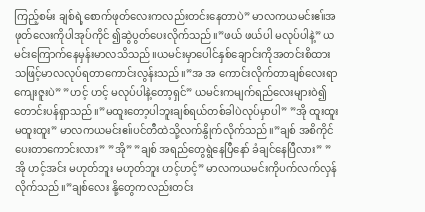ကြည့်စမ်း ချစ်ရဲ့စောက်ဖုတ်လေးကလည်းတင်းနေတာပဲ” မာလကယမင်းဧ။်အဖုတ်လေးကိုပါအုပ်ကိုင် ၍ဆွဲပွတ်ပေးလိုက်သည်။”ဖယ် ဖယ်ပါ မလုပ်ပါနဲ့” ယမင်းကြောက်နေမှန်းမာလသိသည်။ယမင်းမှာပေါင်နှစ်ချောင်းကိုအတင်းစိထား သဖြင့်မာလလုပ်ရတာကောင်းလွန်းသည်။”အ အ ကောင်းလိုက်တာချစ်လေးရာ ကျေးဇူးပဲ” ”ဟင့် ဟင့် မလုပ်ပါနဲ့တော့ရှင်” ယမင်းကမျက်ရည်လေးများဝဲ၍တောင်းပန်ရှာသည်။”မထူးတော့ပါဘူးချစ်ရယ်တစ်ခါပဲလုပ်မှာပါ” ”အို ထူးထူးမထူးထူး” မာလကယမင်းဧ။်ပင်တီထဲသို့လက်နွိုက်လိုက်သည်။”ချစ် အစိကိုင်ပေးတာကောင်းလား” ”အို” ”ချစ် အရည်တွေရွဲနေပြီနော် ခံချင်နေပြီလား” ” အို ဟင့်အင်း မဟုတ်ဘူး မဟုတ်ဘူး ဟင့်ဟင့်” မာလကယမင်းကိုပက်လက်လှန်လိုက်သည်။”ချစ်လေး နို့တွေကလည်းတင်း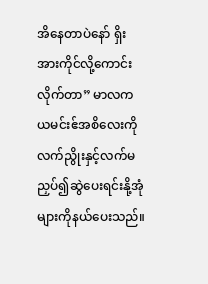အိနေတာပဲနော် ရှိးအားကိုင်လို့ကောင်းလိုက်တာ” မာလကယမင်းဧ်အစိလေးကိုလက်ညွိုးနှင့်လက်မညှပ်၍ဆွဲပေးရင်းနို့အုံများကိုနယ်ပေးသည်။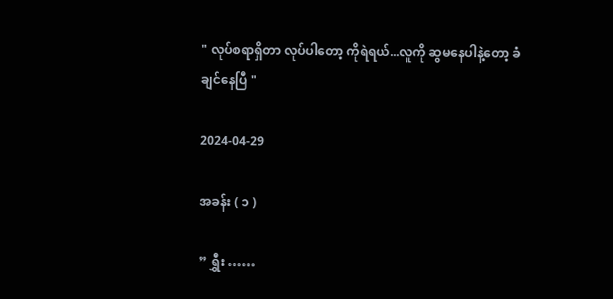" လုပ်စရာရှိတာ လုပ်ပါတော့ ကိုရဲရယ်...လူကို ဆွ‌‌မနေပါနဲ့တော့ ခံချင်နေပြီ "

2024-04-29

အခန်း ( ၁ )

” ရွှီး ……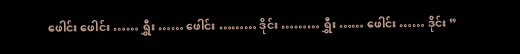ဖေါင်း ဖေါင်း …… ရွှီး …… ဖေါင်း ……… ဒိုင်း ……… ရွှီး …… ဖေါင်း …… ဒိုင်း ”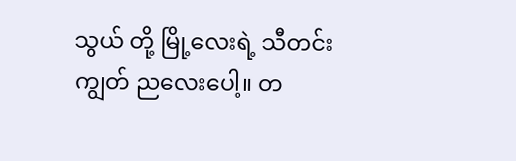သွယ် တို့ မြို့လေးရဲ့ သီတင်းကျွတ် ညလေးပေါ့။ တ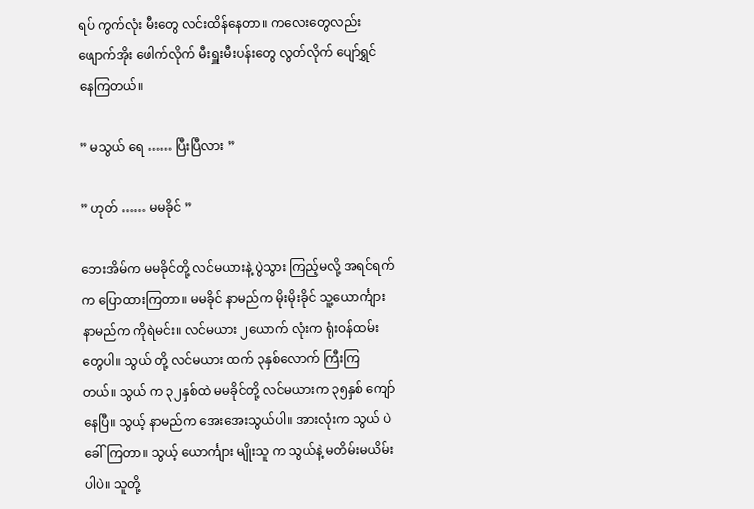ရပ် ကွက်လုံး မီးတွေ လင်းထိန်နေတာ။ ကလေးတွေလည်း ဖျောက်အိုး ဖေါက်လိုက် မီးရှူးမီးပန်းတွေ လွတ်လိုက် ပျော်ရွှင် နေကြတယ်။

” မသွယ် ရေ …… ပြီးပြီလား ”

” ဟုတ် …… မမခိုင် ”

ဘေးအိမ်က မမခိုင်တို့ လင်မယားနဲ့ ပွဲသွား ကြည့်မလို့ အရင်ရက်က ပြောထားကြတာ။ မမခိုင် နာမည်က မိုးမိုးခိုင် သူ့ယောင်္ကျား နာမည်က ကိုရဲမင်း။ လင်မယား ၂ယောက် လုံးက ရုံးဝန်ထမ်းတွေပါ။ သွယ် တို့ လင်မယား ထက် ၃နှစ်လောက် ကြီးကြ တယ်။ သွယ် က ၃၂နှစ်ထဲ မမခိုင်တို့ လင်မယားက ၃၅နှစ် ကျော်နေပြီ။ သွယ့် နာမည်က အေးအေးသွယ်ပါ။ အားလုံးက သွယ် ပဲ ခေါ်ကြတာ။ သွယ့် ယောင်္ကျား မျိုးသူ က သွယ်နဲ့ မတိမ်းမယိမ်းပါပဲ။ သူတို့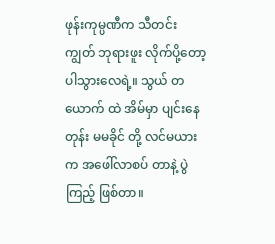ဖုန်းကုမ္ပဏီက သီတင်းကျွတ် ဘုရားဖူး လိုက်ပို့တော့ ပါသွားလေရဲ့။ သွယ် တယောက် ထဲ အိမ်မှာ ပျင်းနေတုန်း မမခိုင် တို့ လင်မယားက အဖေါ်လာစပ် တာနဲ့ ပွဲကြည့် ဖြစ်တာ။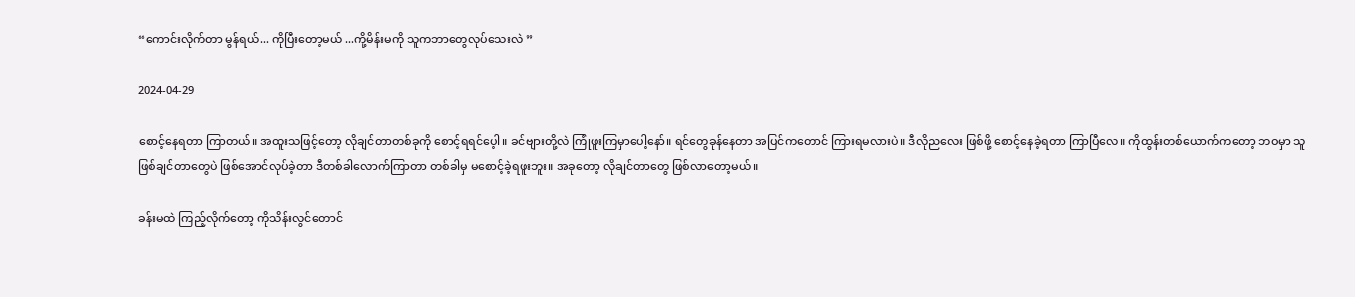“ကောင်းလိုက်တာ မွန်ရယ်... ကိုပြီးတော့မယ် ...ကို့မိန်းမကို သူကဘာတွေလုပ်သေးလဲ ”

2024-04-29

စောင့်နေရတာ ကြာတယ်။ အထူးသဖြင့်တော့ လိုချင်တာတစ်ခုကို စောင့်ရရင်ပေ့ါ။ ခင်ဗျားတို့လဲ ကြုံဖူးကြမှာပေါ့နော်။ ရင်တွေခုန်နေတာ အပြင်ကတောင် ကြားရမလားပဲ။ ဒီလိုညလေး ဖြစ်ဖို့ စောင့်နေခဲ့ရတာ ကြာပြီလေ။ ကိုထွန်းတစ်ယောက်ကတော့ ဘဝမှာ သူဖြစ်ချင်တာတွေပဲ ဖြစ်အောင်လုပ်ခဲ့တာ ဒီတစ်ခါလောက်ကြာတာ တစ်ခါမှ မစောင့်ခဲ့ရဖူးဘူး။ အခုတော့ လိုချင်တာတွေ ဖြစ်လာတော့မယ်။

ခန်းမထဲ ကြည့်လိုက်တော့ ကိုသိန်းလွင်တောင်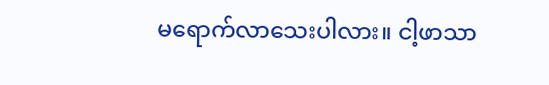မရောက်လာသေးပါလား။ ငါ့ဖာသာ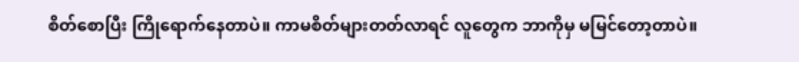စိတ်စောပြီး ကြိုရောက်နေတာပဲ။ ကာမစိတ်များတတ်လာရင် လူတွေက ဘာကိုမှ မမြင်တော့တာပဲ။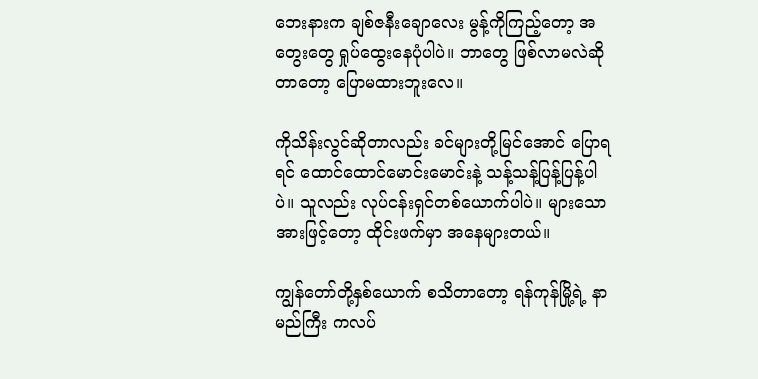ဘေးနားက ချစ်ဇနီးချောလေး မွန့်ကိုကြည့်တော့ အတွေးတွေ ရှုပ်ထွေးနေပုံပါပဲ။ ဘာတွေ ဖြစ်လာမလဲဆိုတာတော့ ပြောမထားဘူးလေ။

ကိုသိန်းလွင်ဆိုတာလည်း ခင်များတို့မြင်အောင် ပြောရရင် ထောင်ထောင်မောင်းမောင်းနဲ့ သန့်သန့်ပြန့်ပြန့်ပါပဲ။ သူလည်း လုပ်ငန်းရှင်တစ်ယောက်ပါပဲ။ များသောအားဖြင့်တော့ ထိုင်းဖက်မှာ အနေများတယ်။

ကျွန်တော်တို့နှစ်ယောက် စသိတာတော့ ရန်ကုန်မြို့ရဲ့ နာမည်ကြီး ကလပ်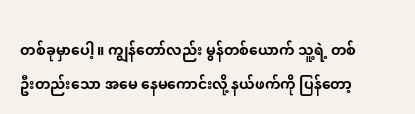တစ်ခုမှာပေါ့။ ကျွန်တော်လည်း မွန်တစ်ယောက် သူ့ရဲ့ တစ်ဦးတည်းသော အမေ နေမကောင်းလို့ နယ်ဖက်ကို ပြန်တော့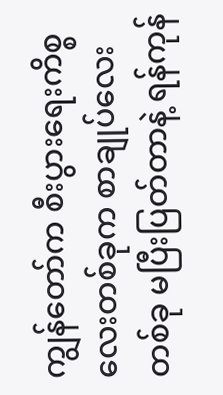ကျွန်တော်က စီးပွားရေးကိစ္စလေးတစ်ခုက စာချုပ်လေးတစ်ခု မပြီးပြတ်တာနဲ့ ရန်ကုန်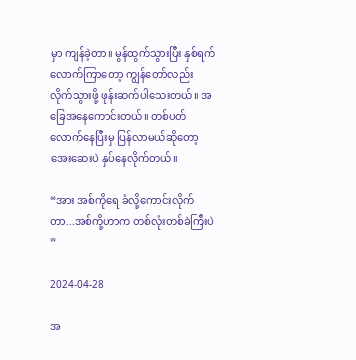မှာ ကျန်ခဲ့တာ။ မွန်ထွက်သွားပြီး နှစ်ရက်လောက်ကြာတော့ ကျွန်တော်လည်း လိုက်သွားဖို့ ဖုန်းဆက်ပါသေးတယ်။ အခြေအနေကောင်းတယ်။ တစ်ပတ်လောက်နေပြီးမှ ပြန်လာမယ်ဆိုတော့ အေးဆေးပဲ နှပ်နေလိုက်တယ်။

“အား အစ်ကိုရေ ခံလို့ကောင်းလိုက်တာ...အစ်ကို့ဟာက တစ်လုံးတစ်ခဲကြီးပဲ ”

2024-04-28

အ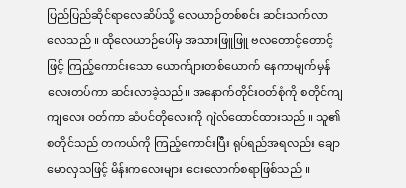ပြည်ပြည်ဆိုင်ရာလေဆိပ်သို့ လေယာဉ်တစ်စင်း ဆင်းသက်လာလေသည် ။ ထိုလေယာဉ်ပေါ်မှ အသားဖြူဖြူ ဗလတောင့်တောင့်ဖြင့် ကြည့်ကောင်းသော ယောက်ျားတစ်ယောက် နေကာမျက်မှန်လေးတပ်ကာ ဆင်းလာခဲ့သည်။ အနောက်တိုင်းဝတ်စုံကို စတိုင်ကျကျလေး ဝတ်ကာ ဆံပင်တိုလေးကို ဂျဲလ်ထောင်ထားသည် ။ သူ၏ စတိုင်သည် တကယ်ကို ကြည့်ကောင်းပြီး ရုပ်ရည်အရလည်း ချောမောလှသဖြင့် မိန်းကလေးများ ငေးလောက်စရာဖြစ်သည် ။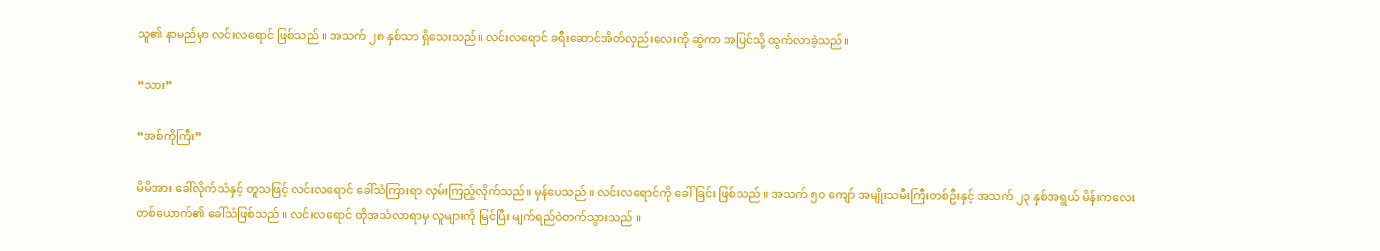သူ၏ နာမည်မှာ လင်းလရောင် ဖြစ်သည် ။ အသက် ၂၈ နှစ်သာ ရှိသေးသည်။ လင်းလရောင် ခရီးဆောင်အိတ်လှည်းလေးကို ဆွဲကာ အပြင်သို့ ထွက်လာခဲ့သည်။

“သား”

“အစ်ကိုကြီး”

မိမိအား ခေါ်လိုက်သံနှင့် တူသဖြင့် လင်းလရောင် ခေါ်သံကြားရာ လှမ်းကြည့်လိုက်သည်။ မှန်ပေသည် ။ လင်းလရောင်ကို ခေါ်ခြင်း ဖြစ်သည် ။ အသက် ၅၀ ကျော် အမျိုးသမီးကြီးတစ်ဦးနှင့် အသက် ၂၃ နှစ်အရွယ် မိန်းကလေး တစ်ယောက်၏ ခေါ်သံဖြစ်သည် ။ လင်းလရောင် ထိုအသံလာရာမှ လူများကို မြင်ပြီး မျက်ရည်ဝဲတက်သွားသည် ။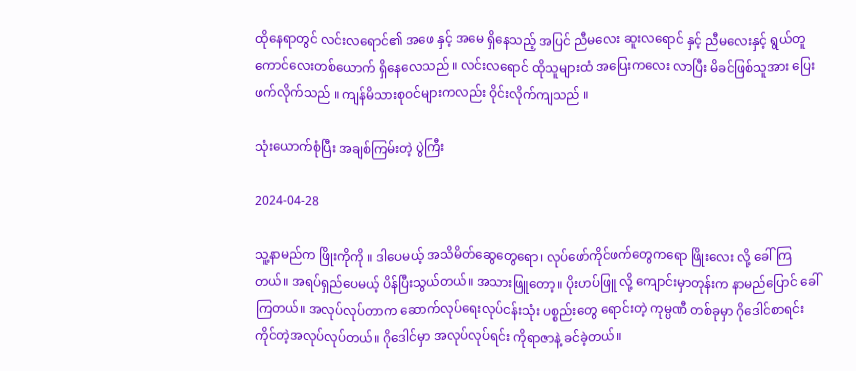ထိုနေရာတွင် လင်းလရောင်၏ အဖေ နှင့် အမေ ရှိနေသည့် အပြင် ညီမလေး ဆူးလရောင် နှင့် ညီမလေးနှင့် ရွယ်တူ ကောင်လေးတစ်ယောက် ရှိနေလေသည် ။ လင်းလရောင် ထိုသူများထံ အပြေးကလေး လာပြီး မိခင်ဖြစ်သူအား ပြေးဖက်လိုက်သည် ။ ကျန်မိသားစုဝင်များကလည်း ဝိုင်းလိုက်ကျသည် ။

သုံးယောက်စုံပြီး အချစ်ကြမ်းတဲ့ ပွဲကြီး

2024-04-28

သူ့နာမည်က ဖြိုးကိုကို ။ ဒါပေမယ့် အသိမိတ်ဆွေတွေရော၊ လုပ်ဖော်ကိုင်ဖက်တွေကရော ဖြိုးလေး လို့ ခေါ်ကြတယ်။ အရပ်ရှည်ပေမယ့် ပိန်ပြီးသွယ်တယ်။ အသားဖြူတော့။ ပိုးဟပ်ဖြူ လို့ ကျောင်းမှာတုန်းက နာမည်ပြောင် ခေါ်ကြတယ်။ အလုပ်လုပ်တာက ဆောက်လုပ်ရေးလုပ်ငန်းသုံး ပစ္စည်းတွေ ရောင်းတဲ့ ကုမ္ပဏီ တစ်ခုမှာ ဂိုဒေါင်စာရင်းကိုင်တဲ့အလုပ်လုပ်တယ်။ ဂိုဒေါင်မှာ အလုပ်လုပ်ရင်း ကိုရာဇာနဲ့ ခင်ခဲ့တယ်။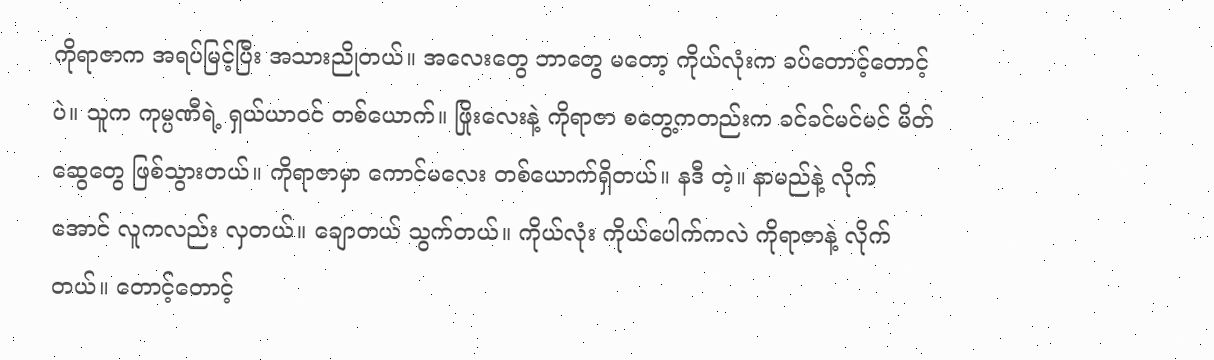ကိုရာဇာက အရပ်မြင့်ပြီး အသားညိုတယ်။ အလေးတွေ ဘာတွေ မတော့ ကိုယ်လုံးက ခပ်တောင့်တောင့်ပဲ။ သူက ကုမ္ပဏီရဲ့ ရှယ်ယာဝင် တစ်ယောက်။ ဖြိုးလေးနဲ့ ကိုရာဇာ စတွေ့ကတည်းက ခင်ခင်မင်မင် မိတ်ဆွေတွေ ဖြစ်သွားတယ်။ ကိုရာဇာမှာ ကောင်မလေး တစ်ယောက်ရှိတယ်။ နဒီ တဲ့။ နာမည်နဲ့ လိုက်အောင် လူကလည်း လှတယ်။ ချောတယ် သွက်တယ်။ ကိုယ်လုံး ကိုယ်ပေါက်ကလဲ ကိုရာဇာနဲ့ လိုက်တယ်။ တောင့်တောင့်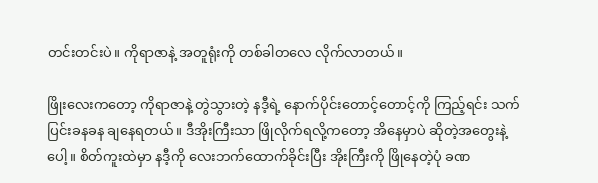တင်းတင်းပဲ။ ကိုရာဇာနဲ့ အတူရုံးကို တစ်ခါတလေ လိုက်လာတယ်။

ဖြိုးလေးကတော့ ကိုရာဇာနဲ့ တွဲသွားတဲ့ နဒီ့ရဲ့ နောက်ပိုင်းတောင့်တောင့်ကို ကြည့်ရင်း သက်ပြင်းခနခန ချနေရတယ်။ ဒီအိုးကြီးသာ ဖြိုလိုက်ရလို့ကတော့ အိနေမှာပဲ ဆိုတဲ့အတွေးနဲ့ပေါ့။ စိတ်ကူးထဲမှာ နဒီ့ကို လေးဘက်ထောက်ခိုင်းပြီး အိုးကြီးကို ဖြိုနေတဲ့ပုံ ခဏ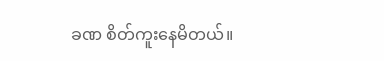ခဏ စိတ်ကူးနေမိတယ်။